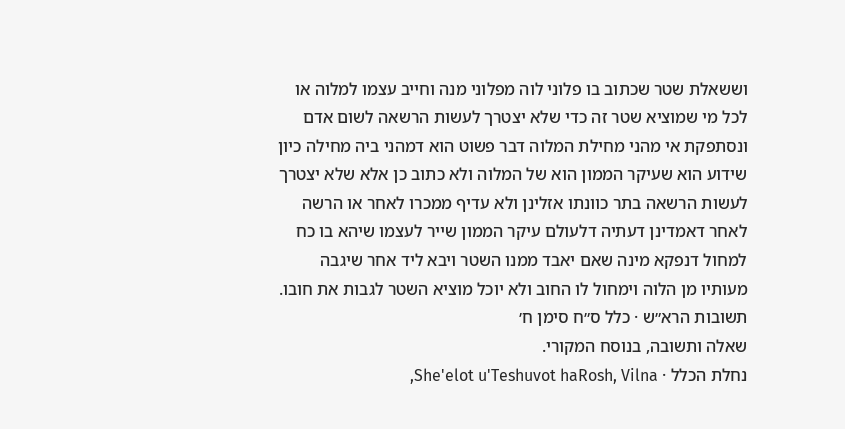וששאלת שטר שכתוב בו פלוני לוה מפלוני מנה וחייב עצמו למלוה או לכל מי שמוציא שטר זה כדי שלא יצטרך לעשות הרשאה לשום אדם ונסתפקת אי מהני מחילת המלוה דבר פשוט הוא דמהני ביה מחילה כיון שידוע הוא שעיקר הממון הוא של המלוה ולא כתוב כן אלא שלא יצטרך לעשות הרשאה בתר כוונתו אזלינן ולא עדיף ממכרו לאחר או הרשה לאחר דאמדינן דעתיה דלעולם עיקר הממון שייר לעצמו שיהא בו כח למחול דנפקא מינה שאם יאבד ממנו השטר ויבא ליד אחר שיגבה מעותיו מן הלוה וימחול לו החוב ולא יוכל מוציא השטר לגבות את חובו.
תשובות הרא״ש · כלל ס״ח סימן ח׳
שאלה ותשובה, בנוסח המקורי.
נחלת הכלל · She'elot u'Teshuvot haRosh, Vilna,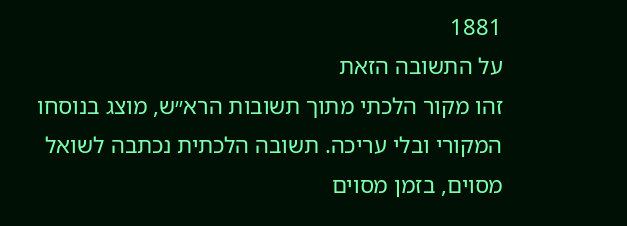1881
על התשובה הזאת
זהו מקור הלכתי מתוך תשובות הרא״ש, מוצג בנוסחו המקורי ובלי עריכה. תשובה הלכתית נכתבה לשואל מסוים, בזמן מסוים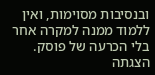ובנסיבות מסוימות, ואין ללמוד ממנה למקרה אחר בלי הכרעה של פוסק. הצגתה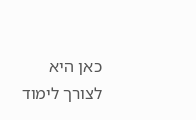כאן היא לצורך לימוד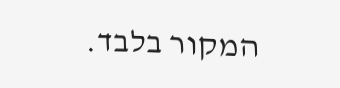המקור בלבד.